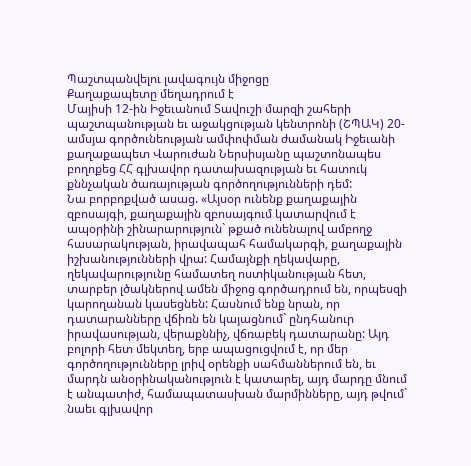Պաշտպանվելու լավագույն միջոցը
Քաղաքապետը մեղադրում է
Մայիսի 12-ին Իջեւանում Տավուշի մարզի շահերի պաշտպանության եւ աջակցության կենտրոնի (ՇՊԱԿ) 20-ամսյա գործունեության ամփոփման ժամանակ Իջեւանի քաղաքապետ Վարուժան Ներսիսյանը պաշտոնապես բողոքեց ՀՀ գլխավոր դատախազության եւ հատուկ քննչական ծառայության գործողությունների դեմ:
Նա բորբոքված ասաց. «Այսօր ունենք քաղաքային զբոսայգի, քաղաքային զբոսայգում կատարվում է ապօրինի շինարարություն` թքած ունենալով ամբողջ հասարակության, իրավապահ համակարգի, քաղաքային իշխանությունների վրա: Համայնքի ղեկավարը, ղեկավարությունը համատեղ ոստիկանության հետ, տարբեր լծակներով ամեն միջոց գործադրում են, որպեսզի կարողանան կասեցնեն: Հասնում ենք նրան, որ դատարանները վճիռն են կայացնում` ընդհանուր իրավասության, վերաքննիչ, վճռաբեկ դատարանը: Այդ բոլորի հետ մեկտեղ, երբ ապացուցվում է, որ մեր գործողությունները լրիվ օրենքի սահմաններում են, եւ մարդն անօրինականություն է կատարել, այդ մարդը մնում է անպատիժ, համապատասխան մարմինները, այդ թվում` նաեւ գլխավոր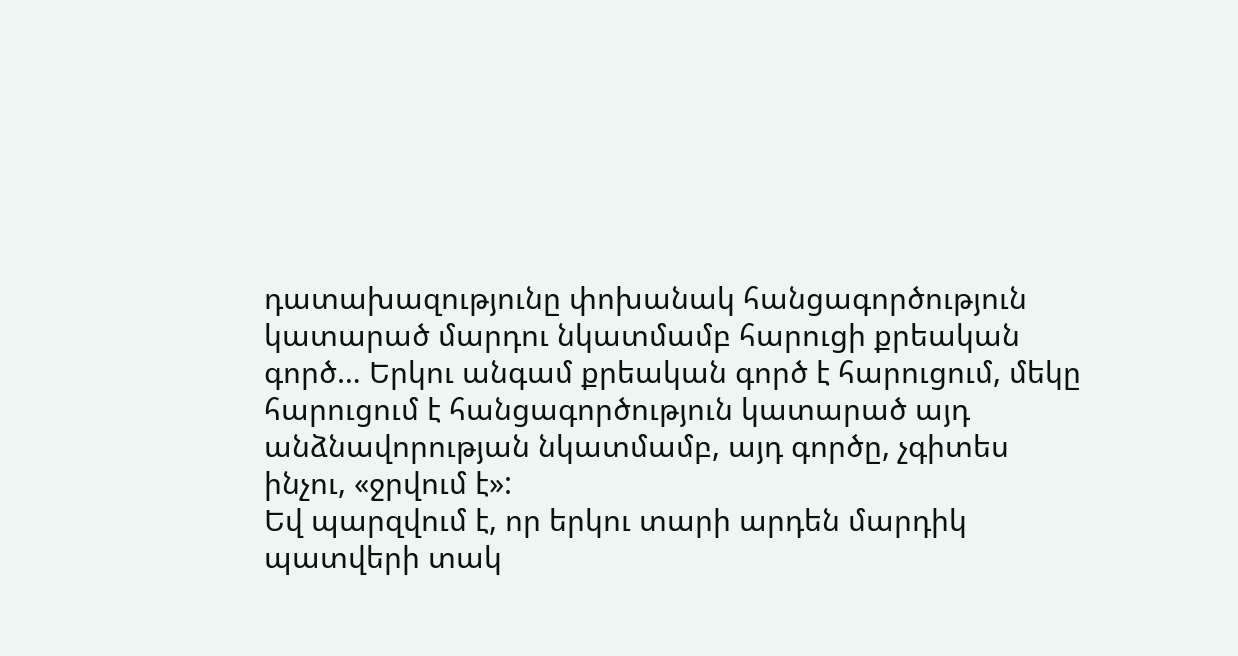դատախազությունը փոխանակ հանցագործություն կատարած մարդու նկատմամբ հարուցի քրեական գործ… Երկու անգամ քրեական գործ է հարուցում, մեկը հարուցում է հանցագործություն կատարած այդ անձնավորության նկատմամբ, այդ գործը, չգիտես ինչու, «ջրվում է»:
Եվ պարզվում է, որ երկու տարի արդեն մարդիկ պատվերի տակ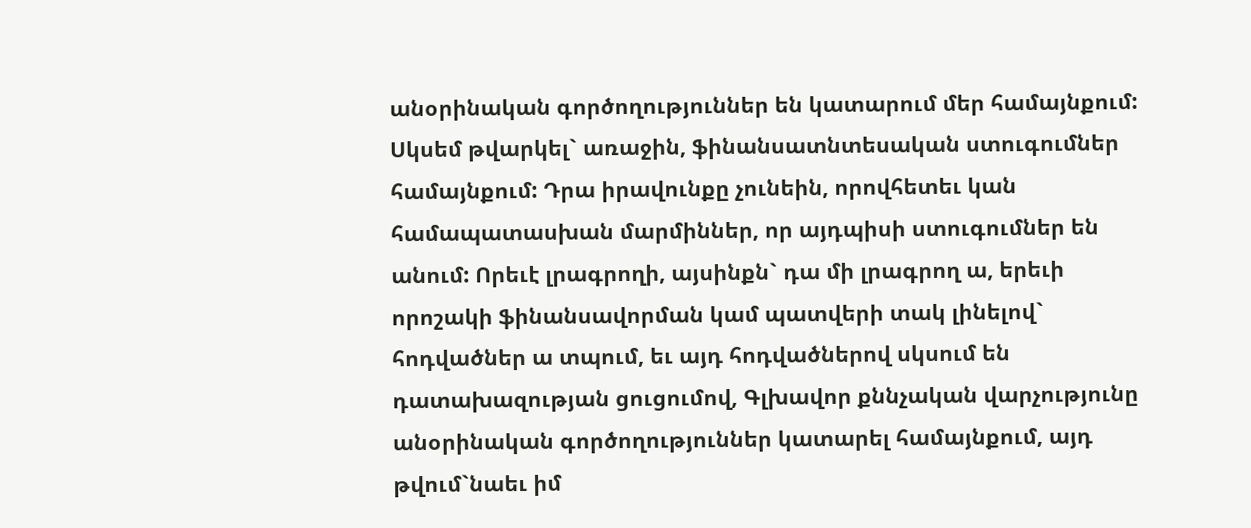անօրինական գործողություններ են կատարում մեր համայնքում: Սկսեմ թվարկել` առաջին, ֆինանսատնտեսական ստուգումներ համայնքում: Դրա իրավունքը չունեին, որովհետեւ կան համապատասխան մարմիններ, որ այդպիսի ստուգումներ են անում: Որեւէ լրագրողի, այսինքն` դա մի լրագրող ա, երեւի որոշակի ֆինանսավորման կամ պատվերի տակ լինելով` հոդվածներ ա տպում, եւ այդ հոդվածներով սկսում են դատախազության ցուցումով, Գլխավոր քննչական վարչությունը անօրինական գործողություններ կատարել համայնքում, այդ թվում`նաեւ իմ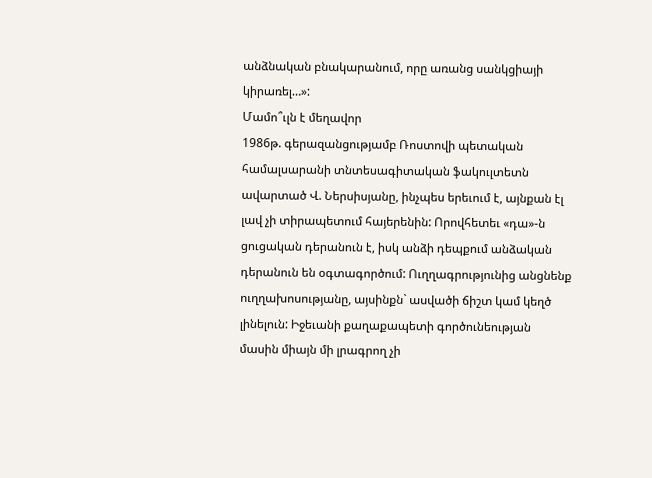անձնական բնակարանում, որը առանց սանկցիայի կիրառել…»:
Մամո՞ւլն է մեղավոր
1986թ. գերազանցությամբ Ռոստովի պետական համալսարանի տնտեսագիտական ֆակուլտետն ավարտած Վ. Ներսիսյանը, ինչպես երեւում է, այնքան էլ լավ չի տիրապետում հայերենին: Որովհետեւ «դա»-ն ցուցական դերանուն է, իսկ անձի դեպքում անձական դերանուն են օգտագործում: Ուղղագրությունից անցնենք ուղղախոսությանը, այսինքն` ասվածի ճիշտ կամ կեղծ լինելուն: Իջեւանի քաղաքապետի գործունեության մասին միայն մի լրագրող չի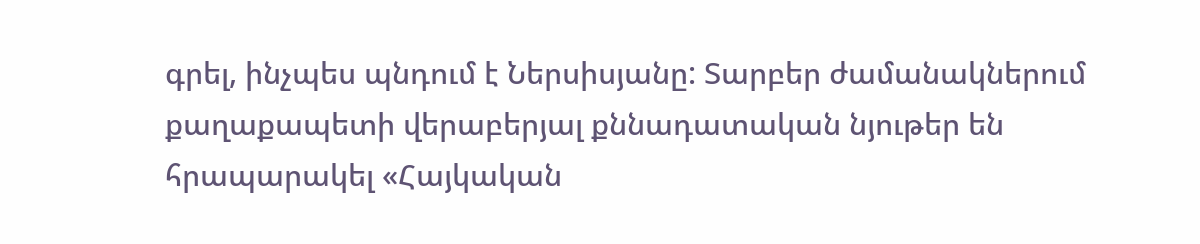գրել, ինչպես պնդում է Ներսիսյանը: Տարբեր ժամանակներում քաղաքապետի վերաբերյալ քննադատական նյութեր են հրապարակել «Հայկական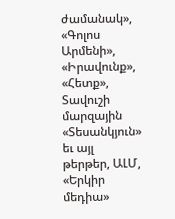ժամանակ», «Գոլոս Արմենի», «Իրավունք», «Հետք», Տավուշի մարզային «Տեսանկյուն» եւ այլ թերթեր, ԱԼՄ, «Երկիր մեդիա»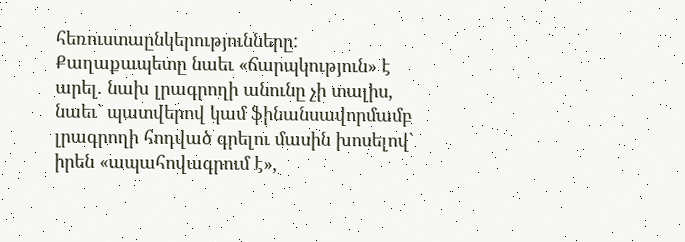հեռուստաընկերությունները:
Քաղաքապետը նաեւ «ճարպկություն» է արել. նախ լրագրողի անունը չի տալիս, նաեւ` պատվերով կամ ֆինանսավորմամբ լրագրողի հոդված գրելու մասին խոսելով` իրեն «ապահովագրում է»,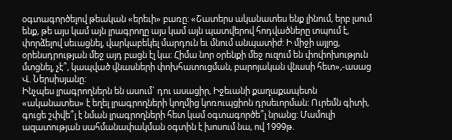օգտագործելով թեական «երեւի» բառը: «Շատերս ականատես ենք լինում, երբ լսում ենք, թե այս կամ այն լրագրողը այս կամ այն պատվերով հոդվածները տպում է, փորձելով սեւացնել, վարկաբեկել մարդուն եւ մնում անպատիժ: Ի միջի այլոց, օրենսդրության մեջ այդ բացն էլ կա: Հիմա նոր օրենքի մեջ ուզում են փոփոխություն մտցնել, չէ՞, կապված վնասների փոխհատուցման, բարոյական վնասի հետ»,-ասաց Վ. Ներսիսյանը:
Ինչպես լրագրողներն են ասում` դու ասացիր, Իջեւանի քաղաքապետն «ականատես» է եղել լրագրողների կողմից կոռուպցիոն դրսեւորման: Ուրեմն գիտի, գուցե շփվե՞լ է նման լրագրողների հետ կամ օգտագործե՞լ նրանց: Մամուլի ազատության սահմանափակման օգտին է խոսում նա, ով 1999թ.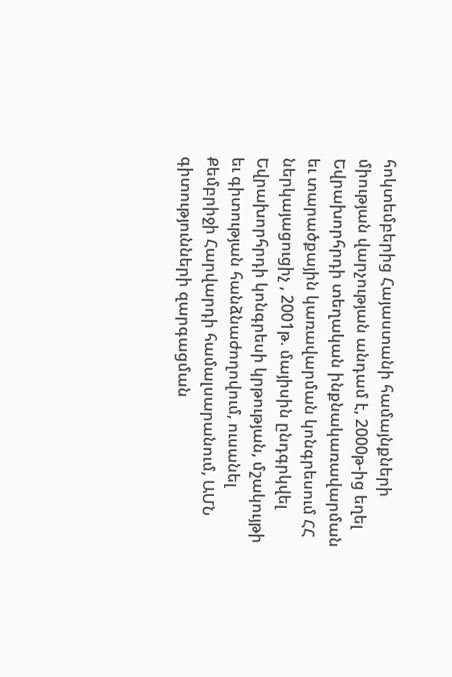հոկտեմբերից Հայաստանի համայնքների միության վարչության անդամ է, 2000թ-ից եղել Եվրախորհրդի տեղական ինքնակառավարման եւ տարածքային կառավարման կոնգրեսում ՀՀ ներկայացուցիչ , 2001թ. մայիսին ընդգրկվել Եվրախորհրդի կոնգրեսի կրթության, մշակույթի եւ գիտության հանձնաժողովում, ուսանել Քեմբրիջի Հարվարդի համալսարանում, ԱՄՆ գիտությունների զարգացման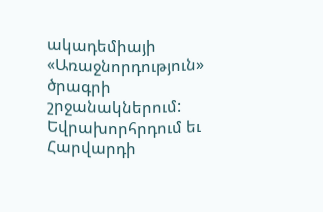ակադեմիայի «Առաջնորդություն» ծրագրի շրջանակներում:
Եվրախորհրդում եւ Հարվարդի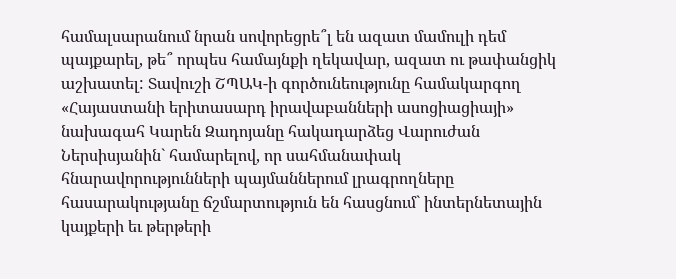համալսարանում նրան սովորեցրե՞լ են ազատ մամուլի դեմ պայքարել, թե՞ որպես համայնքի ղեկավար, ազատ ու թափանցիկ աշխատել: Տավուշի ՇՊԱԿ-ի գործունեությունը համակարգող «Հայաստանի երիտասարդ իրավաբանների ասոցիացիայի» նախագահ Կարեն Զադոյանը հակադարձեց Վարուժան Ներսիսյանին` համարելով, որ սահմանափակ հնարավորությունների պայմաններում լրագրողները հասարակությանը ճշմարտություն են հասցնում` ինտերնետային կայքերի եւ թերթերի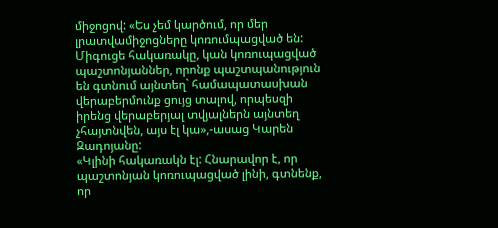միջոցով: «Ես չեմ կարծում, որ մեր լրատվամիջոցները կոռումպացված են: Միգուցե հակառակը, կան կոռուպացված պաշտոնյաններ, որոնք պաշտպանություն են գտնում այնտեղ` համապատասխան վերաբերմունք ցույց տալով, որպեսզի իրենց վերաբերյալ տվյալներն այնտեղ չհայտնվեն, այս էլ կա»,-ասաց Կարեն Զադոյանը:
«Կլինի հակառակն էլ: Հնարավոր է, որ պաշտոնյան կոռուպացված լինի, գտնենք, որ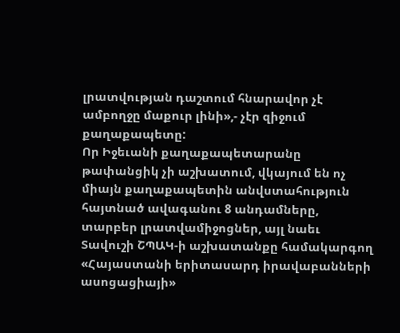լրատվության դաշտում հնարավոր չէ ամբողջը մաքուր լինի»,- չէր զիջում քաղաքապետը:
Որ Իջեւանի քաղաքապետարանը թափանցիկ չի աշխատում, վկայում են ոչ միայն քաղաքապետին անվստահություն հայտնած ավագանու 8 անդամները, տարբեր լրատվամիջոցներ, այլ նաեւ Տավուշի ՇՊԱԿ-ի աշխատանքը համակարգող «Հայաստանի երիտասարդ իրավաբանների ասոցացիայի»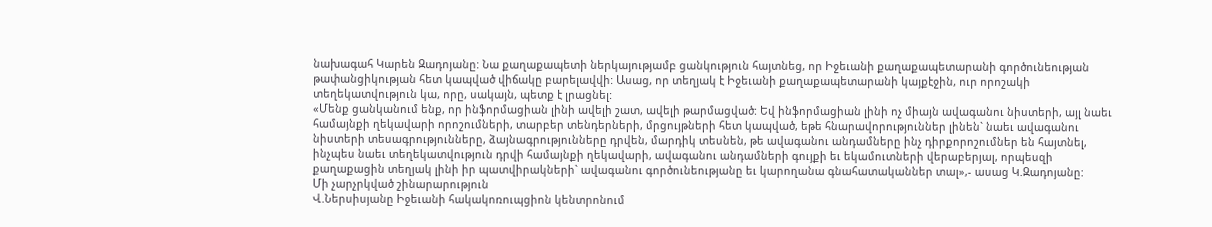նախագահ Կարեն Զադոյանը: Նա քաղաքապետի ներկայությամբ ցանկություն հայտնեց, որ Իջեւանի քաղաքապետարանի գործունեության թափանցիկության հետ կապված վիճակը բարելավվի: Ասաց, որ տեղյակ է Իջեւանի քաղաքապետարանի կայքէջին, ուր որոշակի տեղեկատվություն կա, որը, սակայն, պետք է լրացնել:
«Մենք ցանկանում ենք, որ ինֆորմացիան լինի ավելի շատ, ավելի թարմացված: Եվ ինֆորմացիան լինի ոչ միայն ավագանու նիստերի, այլ նաեւ համայնքի ղեկավարի որոշումների, տարբեր տենդերների, մրցույթների հետ կապված, եթե հնարավորություններ լինեն` նաեւ ավագանու նիստերի տեսագրությունները, ձայնագրությունները դրվեն, մարդիկ տեսնեն, թե ավագանու անդամները ինչ դիրքորոշումներ են հայտնել, ինչպես նաեւ տեղեկատվություն դրվի համայնքի ղեկավարի, ավագանու անդամների գույքի եւ եկամուտների վերաբերյալ, որպեսզի քաղաքացին տեղյակ լինի իր պատվիրակների` ավագանու գործունեությանը եւ կարողանա գնահատականներ տալ»,- ասաց Կ.Զադոյանը:
Մի չարչրկված շինարարություն
Վ.Ներսիսյանը Իջեւանի հակակոռուպցիոն կենտրոնում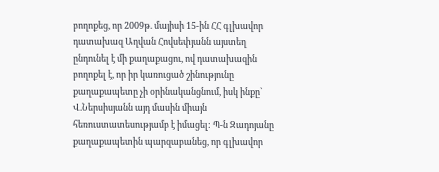բողոքեց, որ 2009թ. մայիսի 15-ին ՀՀ գլխավոր դատախազ Աղվան Հովսեփյանն այստեղ ընդունել է մի քաղաքացու, ով դատախազին բողոքել է, որ իր կառուցած շինությունը քաղաքապետը չի օրինականցնում, իսկ ինքը` Վ.Ներսիսյանն այդ մասին միայն հեռուստատեսությամբ է իմացել: Պ-ն Զադոյանը քաղաքապետին պարզաբանեց, որ գլխավոր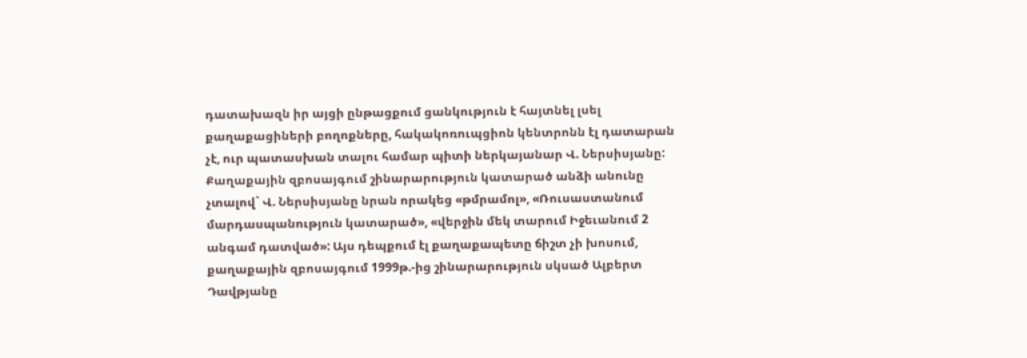դատախազն իր այցի ընթացքում ցանկություն է հայտնել լսել քաղաքացիների բողոքները, հակակոռուպցիոն կենտրոնն էլ դատարան չէ, ուր պատասխան տալու համար պիտի ներկայանար Վ. Ներսիսյանը:
Քաղաքային զբոսայգում շինարարություն կատարած անձի անունը չտալով` Վ. Ներսիսյանը նրան որակեց «թմրամոլ», «Ռուսաստանում մարդասպանություն կատարած», «վերջին մեկ տարում Իջեւանում 2 անգամ դատված»: Այս դեպքում էլ քաղաքապետը ճիշտ չի խոսում, քաղաքային զբոսայգում 1999թ.-ից շինարարություն սկսած Ալբերտ Դավթյանը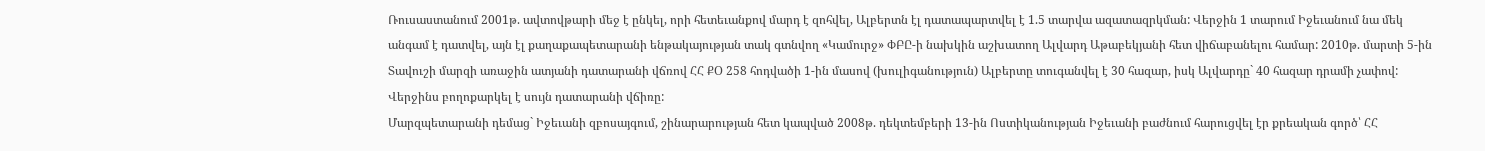Ռուսաստանում 2001թ. ավտովթարի մեջ է ընկել, որի հետեւանքով մարդ է զոհվել, Ալբերտն էլ դատապարտվել է 1.5 տարվա ազատազրկման: Վերջին 1 տարում Իջեւանում նա մեկ անգամ է դատվել, այն էլ քաղաքապետարանի ենթակայության տակ գտնվող «Կամուրջ» ՓԲԸ-ի նախկին աշխատող Ալվարդ Աթաբեկյանի հետ վիճաբանելու համար: 2010թ. մարտի 5-ին Տավուշի մարզի առաջին ատյանի դատարանի վճռով ՀՀ ՔՕ 258 հոդվածի 1-ին մասով (խուլիգանություն) Ալբերտը տուգանվել է 30 հազար, իսկ Ալվարդը` 40 հազար դրամի չափով: Վերջինս բողոքարկել է սույն դատարանի վճիռը:
Մարզպետարանի դեմաց` Իջեւանի զբոսայգում, շինարարության հետ կապված 2008թ. դեկտեմբերի 13-ին Ոստիկանության Իջեւանի բաժնում հարուցվել էր քրեական գործ՝ ՀՀ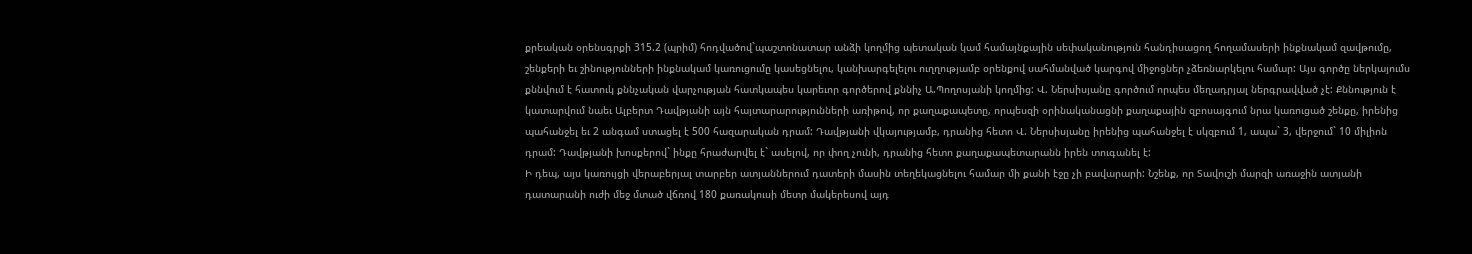քրեական օրենսգրքի 315.2 (պրիմ) հոդվածով`պաշտոնատար անձի կողմից պետական կամ համայնքային սեփականություն հանդիսացող հողամասերի ինքնակամ զավթումը, շենքերի եւ շինությունների ինքնակամ կառուցումը կասեցնելու, կանխարգելելու ուղղությամբ օրենքով սահմանված կարգով միջոցներ չձեռնարկելու համար: Այս գործը ներկայումս քննվում է հատուկ քննչական վարչության հատկապես կարեւոր գործերով քննիչ Ա.Պողոսյանի կողմից: Վ. Ներսիսյանը գործում որպես մեղադրյալ ներգրավված չէ: Քննություն է կատարվում նաեւ Ալբերտ Դավթյանի այն հայտարարությունների առիթով, որ քաղաքապետը, որպեսզի օրինականացնի քաղաքային զբոսայգում նրա կառուցած շենքը, իրենից պահանջել եւ 2 անգամ ստացել է 500 հազարական դրամ: Դավթյանի վկայությամբ, դրանից հետո Վ. Ներսիսյանը իրենից պահանջել է սկզբում 1, ապա` 3, վերջում` 10 միլիոն դրամ: Դավթյանի խոսքերով` ինքը հրաժարվել է` ասելով, որ փող չունի, դրանից հետո քաղաքապետարանն իրեն տուգանել է:
Ի դեպ, այս կառույցի վերաբերյալ տարբեր ատյաններում դատերի մասին տեղեկացնելու համար մի քանի էջը չի բավարարի: Նշենք, որ Տավուշի մարզի առաջին ատյանի դատարանի ուժի մեջ մտած վճռով 180 քառակուսի մետր մակերեսով այդ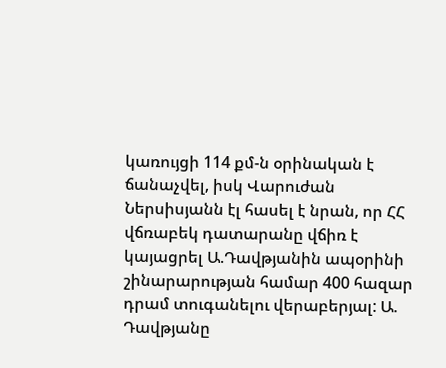կառույցի 114 քմ-ն օրինական է ճանաչվել, իսկ Վարուժան Ներսիսյանն էլ հասել է նրան, որ ՀՀ վճռաբեկ դատարանը վճիռ է կայացրել Ա.Դավթյանին ապօրինի շինարարության համար 400 հազար դրամ տուգանելու վերաբերյալ: Ա. Դավթյանը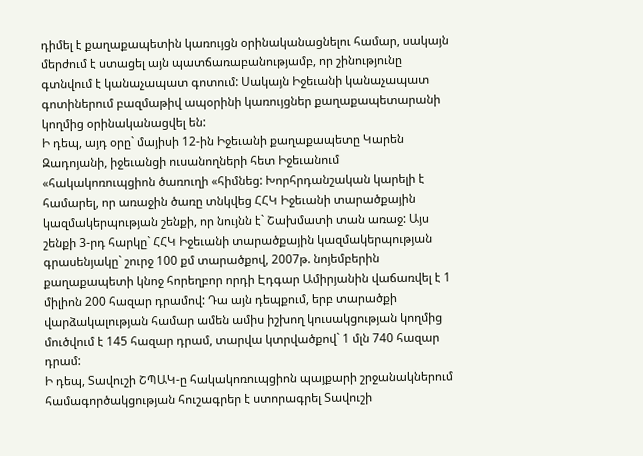դիմել է քաղաքապետին կառույցն օրինականացնելու համար, սակայն մերժում է ստացել այն պատճառաբանությամբ, որ շինությունը գտնվում է կանաչապատ գոտում: Սակայն Իջեւանի կանաչապատ գոտիներում բազմաթիվ ապօրինի կառույցներ քաղաքապետարանի կողմից օրինականացվել են:
Ի դեպ, այդ օրը` մայիսի 12-ին Իջեւանի քաղաքապետը Կարեն Զադոյանի, իջեւանցի ուսանողների հետ Իջեւանում «հակակոռուպցիոն ծառուղի «հիմնեց: Խորհրդանշական կարելի է համարել, որ առաջին ծառը տնկվեց ՀՀԿ Իջեւանի տարածքային կազմակերպության շենքի, որ նույնն է` Շախմատի տան առաջ: Այս շենքի 3-րդ հարկը` ՀՀԿ Իջեւանի տարածքային կազմակերպության գրասենյակը` շուրջ 100 քմ տարածքով, 2007թ. նոյեմբերին քաղաքապետի կնոջ հորեղբոր որդի Էդգար Ամիրյանին վաճառվել է 1 միլիոն 200 հազար դրամով: Դա այն դեպքում, երբ տարածքի վարձակալության համար ամեն ամիս իշխող կուսակցության կողմից մուծվում է 145 հազար դրամ, տարվա կտրվածքով` 1 մլն 740 հազար դրամ:
Ի դեպ, Տավուշի ՇՊԱԿ-ը հակակոռուպցիոն պայքարի շրջանակներում համագործակցության հուշագրեր է ստորագրել Տավուշի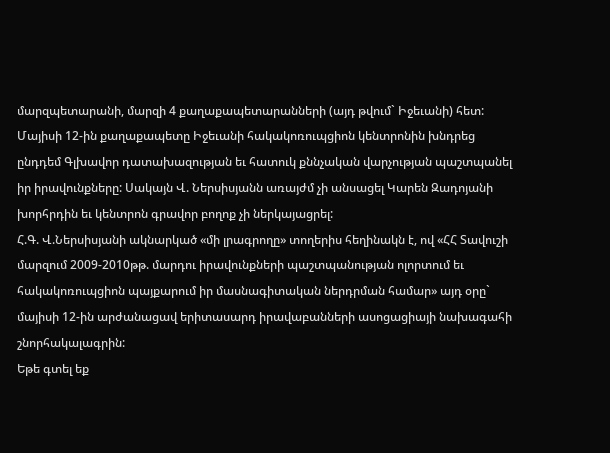մարզպետարանի, մարզի 4 քաղաքապետարանների (այդ թվում` Իջեւանի) հետ: Մայիսի 12-ին քաղաքապետը Իջեւանի հակակոռուպցիոն կենտրոնին խնդրեց ընդդեմ Գլխավոր դատախազության եւ հատուկ քննչական վարչության պաշտպանել իր իրավունքները: Սակայն Վ. Ներսիսյանն առայժմ չի անսացել Կարեն Զադոյանի խորհրդին եւ կենտրոն գրավոր բողոք չի ներկայացրել:
Հ.Գ. Վ.Ներսիսյանի ակնարկած «մի լրագրողը» տողերիս հեղինակն է, ով «ՀՀ Տավուշի մարզում 2009-2010թթ. մարդու իրավունքների պաշտպանության ոլորտում եւ հակակոռուպցիոն պայքարում իր մասնագիտական ներդրման համար» այդ օրը` մայիսի 12-ին արժանացավ երիտասարդ իրավաբանների ասոցացիայի նախագահի շնորհակալագրին:
Եթե գտել եք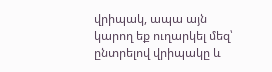վրիպակ, ապա այն կարող եք ուղարկել մեզ՝ ընտրելով վրիպակը և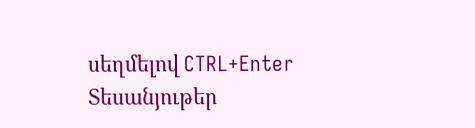սեղմելով CTRL+Enter
Տեսանյութեր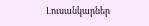Լուսանկարներ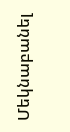Մեկնաբանել